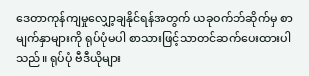ဒေတာကုန်ကျမှုလျှော့ချနိုင်ရန်အတွက် ယခုဝက်ဘ်ဆိုက်မှ စာမျက်နှာများကို ရုပ်ပုံမပါ စာသားဖြင့်သာတင်ဆက်ပေးထားပါသည်။ ရုပ်ပုံ ဗီဒီယိုများ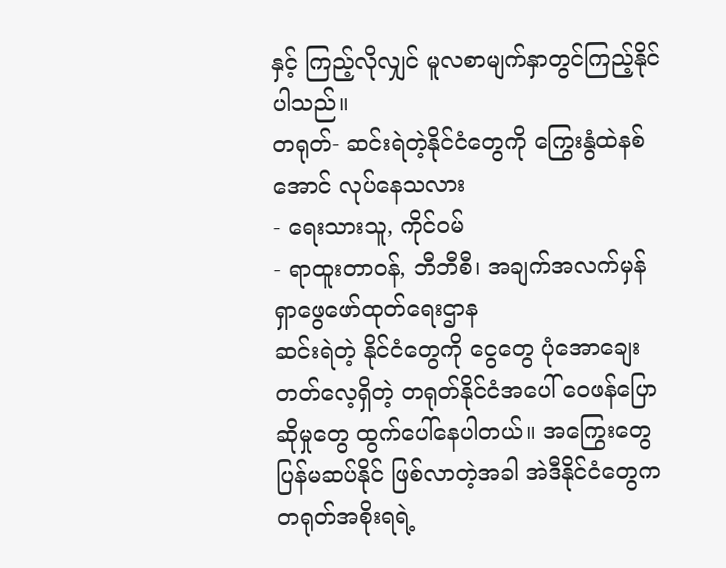နှင့် ကြည့်လိုလျှင် မူလစာမျက်နှာတွင်ကြည့်နိုင်ပါသည်။
တရုတ်- ဆင်းရဲတဲ့နိုင်ငံတွေကို ကြွေးနွံထဲနစ်အောင် လုပ်နေသလား
- ရေးသားသူ, ကိုင်ဝမ်
- ရာထူးတာဝန်, ဘီဘီစီ၊ အချက်အလက်မှန် ရှာဖွေဖော်ထုတ်ရေးဌာန
ဆင်းရဲတဲ့ နိုင်ငံတွေကို ငွေတွေ ပုံအောချေးတတ်လေ့ရှိတဲ့ တရုတ်နိုင်ငံအပေါ် ဝေဖန်ပြောဆိုမှုတွေ ထွက်ပေါ်နေပါတယ်။ အကြွေးတွေ ပြန်မဆပ်နိုင် ဖြစ်လာတဲ့အခါ အဲဒီနိုင်ငံတွေက တရုတ်အစိုးရရဲ့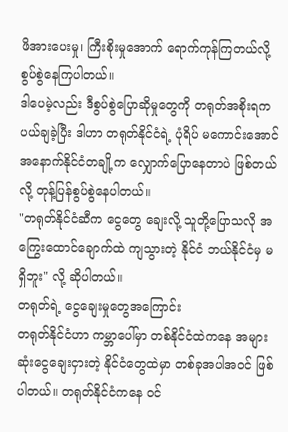ဖိအားပေးမှု၊ ကြီးစိုးမှုအောက် ရောက်ကုန်ကြတယ်လို့ စွပ်စွဲနေကြပါတယ်။
ဒါပေမဲ့လည်း ဒီစွပ်စွဲပြောဆိုမှုတွေကို တရုတ်အစိုးရက ပယ်ချခဲ့ပြီး ဒါဟာ တရုတ်နိုင်ငံရဲ့ ပုံရိပ် မကောင်းအောင် အနောက်နိုင်ငံတချို့က လျှောက်ပြောနေတာပဲ ဖြစ်တယ်လို့ တုန့်ပြန်စွပ်စွဲနေပါတယ်။
"တရုတ်နိုင်ငံဆီက ငွေတွေ ချေးလို့ သူတို့ပြောသလို အကြွေးထောင်ချောက်ထဲ ကျသွားတဲ့ နိုင်ငံ ဘယ်နိုင်ငံမှ မရှိဘူး" လို့ ဆိုပါတယ်။
တရုတ်ရဲ့ ငွေချေးမှုတွေအကြောင်း
တရုတ်နိုင်ငံဟာ ကမ္ဘာပေါ်မှာ တစ်နိုင်ငံထဲကနေ အများဆုံးငွေချေးငှားတဲ့ နိုင်ငံတွေထဲမှာ တစ်ခုအပါအဝင် ဖြစ်ပါတယ်။ တရုတ်နိုင်ငံကနေ ဝင်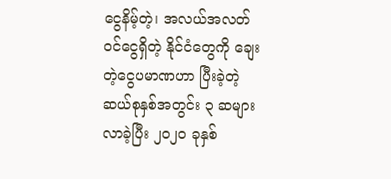ငွေနိမ့်တဲ့၊ အလယ်အလတ် ဝင်ငွေရှိတဲ့ နိုင်ငံတွေကို ချေးတဲ့ငွေပမာဏဟာ ပြီးခဲ့တဲ့ ဆယ်စုနှစ်အတွင်း ၃ ဆများလာခဲ့ပြီး ၂၀၂၀ ခုနှစ်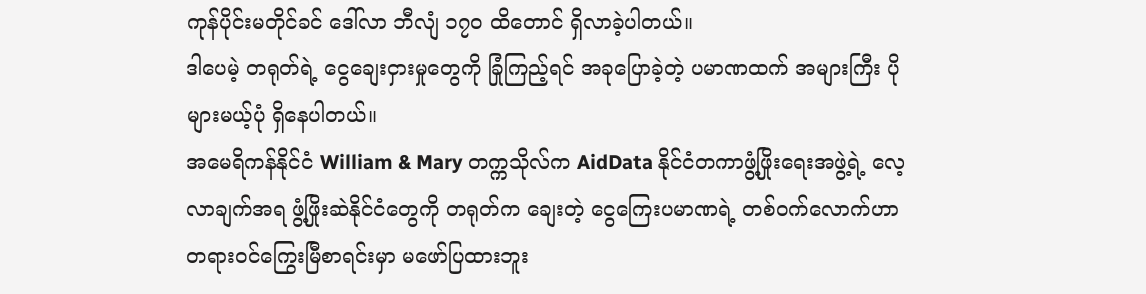ကုန်ပိုင်းမတိုင်ခင် ဒေါ်လာ ဘီလျံ ၁၇၀ ထိတောင် ရှိလာခဲ့ပါတယ်။
ဒါပေမဲ့ တရုတ်ရဲ့ ငွေချေးငှားမှုတွေကို ခြုံကြည့်ရင် အခုပြောခဲ့တဲ့ ပမာဏထက် အများကြီး ပိုများမယ့်ပုံ ရှိနေပါတယ်။
အမေရိကန်နိုင်ငံ William & Mary တက္ကသိုလ်က AidData နိုင်ငံတကာဖွံ့ဖြိုးရေးအဖွဲ့ရဲ့ လေ့လာချက်အရ ဖွံ့ဖြိုးဆဲနိုင်ငံတွေကို တရုတ်က ချေးတဲ့ ငွေကြေးပမာဏရဲ့ တစ်ဝက်လောက်ဟာ တရားဝင်ကြွေးမြီစာရင်းမှာ မဖော်ပြထားဘူး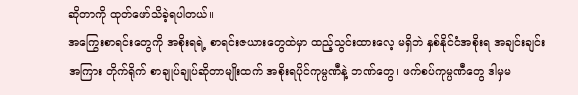ဆိုတာကို ထုတ်ဖော်သိခဲ့ရပါတယ်။
အကြွေးစာရင်းတွေကို အစိုးရရဲ့ စာရင်းဇယားတွေထဲမှာ ထည့်သွင်းထားလေ့ မရှိဘဲ နှစ်နိုင်ငံအစိုးရ အချင်းချင်းအကြား တိုက်ရိုက် စာချုပ်ချုပ်ဆိုတာမျိုးထက် အစိုးရပိုင်ကုမ္ပဏီနဲ့ ဘဏ်တွေ၊ ဖက်စပ်ကုမ္ပဏီတွေ ဒါမှမ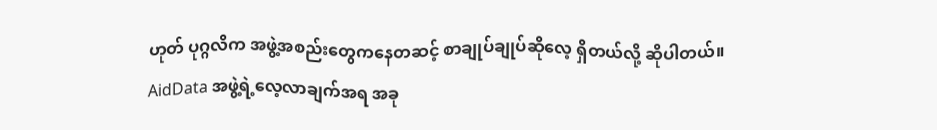ဟုတ် ပုဂ္ဂလိက အဖွဲ့အစည်းတွေကနေတဆင့် စာချုပ်ချုပ်ဆိုလေ့ ရှိတယ်လို့ ဆိုပါတယ်။
AidData အဖွဲ့ရဲ့လေ့လာချက်အရ အခု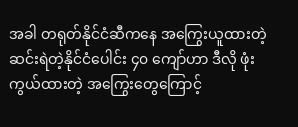အခါ တရုတ်နိုင်ငံဆီကနေ အကြွေးယူထားတဲ့ ဆင်းရဲတဲ့နိုင်ငံပေါင်း ၄၀ ကျော်ဟာ ဒီလို ဖုံးကွယ်ထားတဲ့ အကြွေးတွေကြောင့်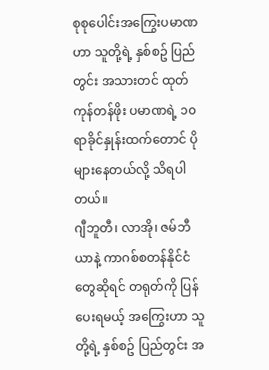စုစုပေါင်းအကြွေးပမာဏဟာ သူတို့ရဲ့ နှစ်စဥ် ပြည်တွင်း အသားတင် ထုတ်ကုန်တန်ဖိုး ပမာဏရဲ့ ၁၀ ရာခိုင်နှုန်းထက်တောင် ပိုများနေတယ်လို့ သိရပါတယ်။
ဂျီဘူတီ၊ လာအို၊ ဇမ်ဘီယာနဲ့ ကာဂစ်စတန်နိုင်ငံတွေဆိုရင် တရုတ်ကို ပြန်ပေးရမယ့် အကြွေးဟာ သူတို့ရဲ့ နှစ်စဥ် ပြည်တွင်း အ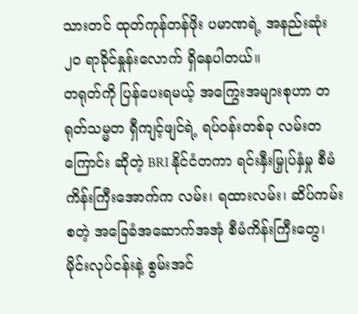သားတင် ထုတ်ကုန်တန်ဖိုး ပမာဏရဲ့ အနည်းဆုံး ၂၀ ရာခိုင်နှုန်းလောက် ရှိနေပါတယ်။
တရုတ်ကို ပြန်ပေးရမယ့် အကြွေးအများစုဟာ တရုတ်သမ္မတ ရှီကျင့်ဖျင်ရဲ့ ရပ်ဝန်းတစ်ခု လမ်းတကြောင်း ဆိုတဲ့ BRI နိုင်ငံတကာ ရင်းနှီးမြှုပ်နှံမှု စီမံကိန်းကြီးအောက်က လမ်း၊ ရထားလမ်း၊ ဆိပ်ကမ်း စတဲ့ အခြေခံအဆောက်အအုံ စီမံကိန်းကြီးတွေ၊ မိုင်းလုပ်ငန်းနဲ့ စွမ်းအင်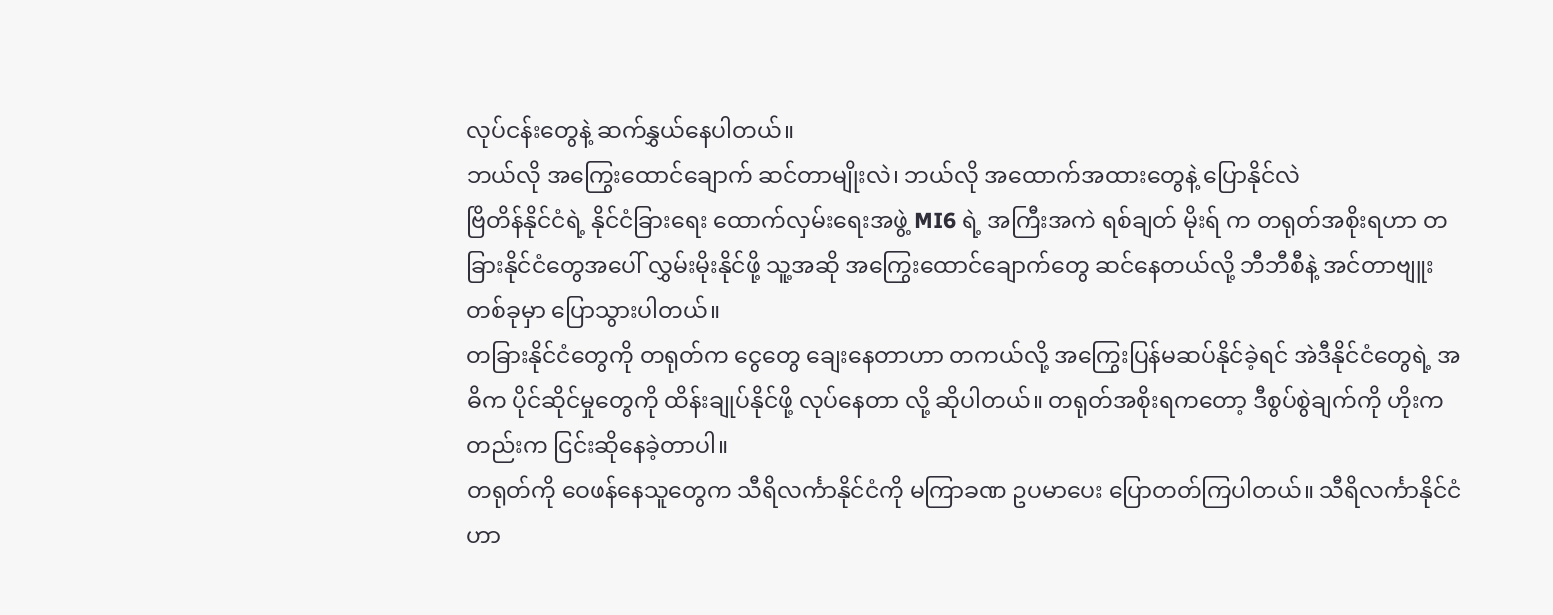လုပ်ငန်းတွေနဲ့ ဆက်နွှယ်နေပါတယ်။
ဘယ်လို အကြွေးထောင်ချောက် ဆင်တာမျိုးလဲ၊ ဘယ်လို အထောက်အထားတွေနဲ့ ပြောနိုင်လဲ
ဗြိတိန်နိုင်ငံရဲ့ နိုင်ငံခြားရေး ထောက်လှမ်းရေးအဖွဲ့ MI6 ရဲ့ အကြီးအကဲ ရစ်ချတ် မိုးရ် က တရုတ်အစိုးရဟာ တခြားနိုင်ငံတွေအပေါ် လွှမ်းမိုးနိုင်ဖို့ သူ့အဆို အကြွေးထောင်ချောက်တွေ ဆင်နေတယ်လို့ ဘီဘီစီနဲ့ အင်တာဗျူးတစ်ခုမှာ ပြောသွားပါတယ်။
တခြားနိုင်ငံတွေကို တရုတ်က ငွေတွေ ချေးနေတာဟာ တကယ်လို့ အကြွေးပြန်မဆပ်နိုင်ခဲ့ရင် အဲဒီနိုင်ငံတွေရဲ့ အဓိက ပိုင်ဆိုင်မှုတွေကို ထိန်းချုပ်နိုင်ဖို့ လုပ်နေတာ လို့ ဆိုပါတယ်။ တရုတ်အစိုးရကတော့ ဒီစွပ်စွဲချက်ကို ဟိုးကတည်းက ငြင်းဆိုနေခဲ့တာပါ။
တရုတ်ကို ဝေဖန်နေသူတွေက သီရိလင်္ကာနိုင်ငံကို မကြာခဏ ဥပမာပေး ပြောတတ်ကြပါတယ်။ သီရိလင်္ကာနိုင်ငံဟာ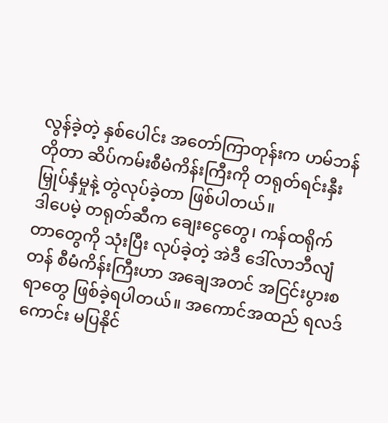လွန်ခဲ့တဲ့ နှစ်ပေါင်း အတော်ကြာတုန်းက ဟမ်ဘန်တိုတာ ဆိပ်ကမ်းစီမံကိန်းကြီးကို တရုတ်ရင်းနှီးမြှုပ်နှံမှုနဲ့ တွဲလုပ်ခဲ့တာ ဖြစ်ပါတယ်။
ဒါပေမဲ့ တရုတ်ဆီက ချေးငွေတွေ၊ ကန်ထရိုက်တာတွေကို သုံးပြီး လုပ်ခဲ့တဲ့ အဲဒီ ဒေါ်လာဘီလျံတန် စီမံကိန်းကြီးဟာ အချေအတင် အငြင်းပွားစရာတွေ ဖြစ်ခဲ့ရပါတယ်။ အကောင်အထည် ရလဒ်ကောင်း မပြနိုင်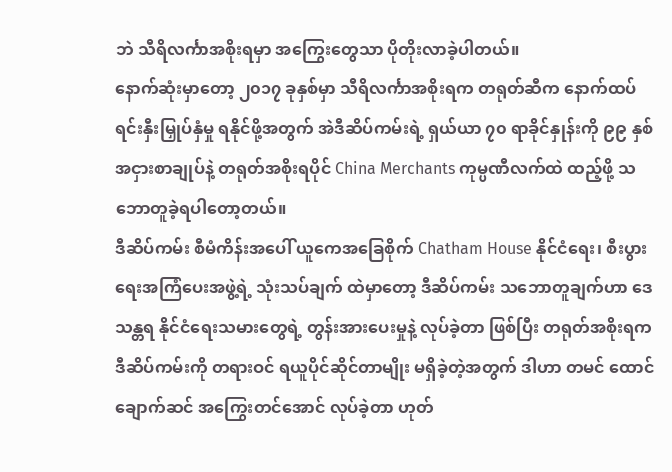ဘဲ သီရိလင်္ကာအစိုးရမှာ အကြွေးတွေသာ ပိုတိုးလာခဲ့ပါတယ်။
နောက်ဆုံးမှာတော့ ၂၀၁၇ ခုနှစ်မှာ သီရိလင်္ကာအစိုးရက တရုတ်ဆီက နောက်ထပ် ရင်းနှီးမြှုပ်နှံမှု ရနိုင်ဖို့အတွက် အဲဒီဆိပ်ကမ်းရဲ့ ရှယ်ယာ ၇၀ ရာခိုင်နှုန်းကို ၉၉ နှစ် အငှားစာချုပ်နဲ့ တရုတ်အစိုးရပိုင် China Merchants ကုမ္ပဏီလက်ထဲ ထည့်ဖို့ သဘောတူခဲ့ရပါတော့တယ်။
ဒီဆိပ်ကမ်း စီမံကိန်းအပေါ် ယူကေအခြေစိုက် Chatham House နိုင်ငံရေး၊ စီးပွားရေးအကြံပေးအဖွဲ့ရဲ့ သုံးသပ်ချက် ထဲမှာတော့ ဒီဆိပ်ကမ်း သဘောတူချက်ဟာ ဒေသန္တရ နိုင်ငံရေးသမားတွေရဲ့ တွန်းအားပေးမှုနဲ့ လုပ်ခဲ့တာ ဖြစ်ပြီး တရုတ်အစိုးရက ဒီဆိပ်ကမ်းကို တရားဝင် ရယူပိုင်ဆိုင်တာမျိုး မရှိခဲ့တဲ့အတွက် ဒါဟာ တမင် ထောင်ချောက်ဆင် အကြွေးတင်အောင် လုပ်ခဲ့တာ ဟုတ်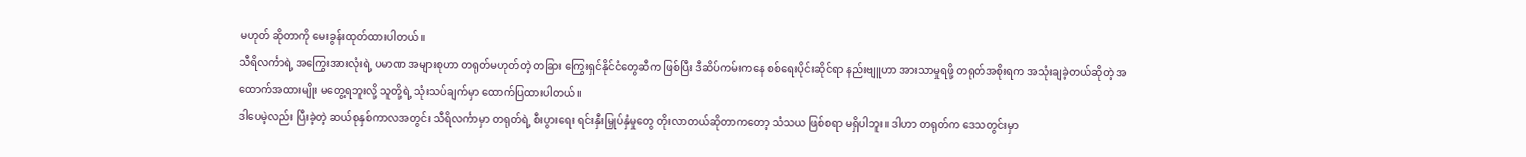မဟုတ် ဆိုတာကို မေးခွန်းထုတ်ထားပါတယ်။
သီရိလင်္ကာရဲ့ အကြွေးအားလုံးရဲ့ ပမာဏ အများစုဟာ တရုတ်မဟုတ်တဲ့ တခြား ကြွေးရှင်နိုင်ငံတွေဆီက ဖြစ်ပြီး ဒီဆိပ်ကမ်းကနေ စစ်ရေးပိုင်းဆိုင်ရာ နည်းဗျူဟာ အားသာမှုရဖို့ တရုတ်အစိုးရက အသုံးချခဲ့တယ်ဆိုတဲ့ အထောက်အထားမျိုး မတွေ့ရဘူးလို့ သူတို့ရဲ့ သုံးသပ်ချက်မှာ ထောက်ပြထားပါတယ်။
ဒါပေမဲ့လည်း ပြီးခဲ့တဲ့ ဆယ်စုနှစ်ကာလအတွင်း သီရိလင်္ကာမှာ တရုတ်ရဲ့ စီးပွားရေး ရင်းနှီးမြှုပ်နှံမှုတွေ တိုးလာတယ်ဆိုတာကတော့ သံသယ ဖြစ်စရာ မရှိပါဘူး။ ဒါဟာ တရုတ်က ဒေသတွင်းမှာ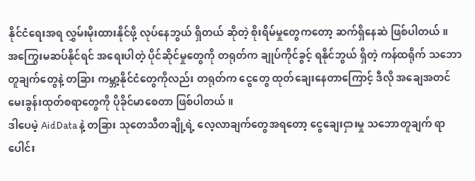နိုင်ငံရေးအရ လွှမ်းမိုးထားနိုင်ဖို့ လုပ်နေဘွယ် ရှိတယ် ဆိုတဲ့ စိုးရိမ်မှုတွေကတော့ ဆက်ရှိနေဆဲ ဖြစ်ပါတယ်။
အကြွေးမဆပ်နိုင်ရင် အရေးပါတဲ့ ပိုင်ဆိုင်မှုတွေကို တရုတ်က ချုပ်ကိုင်ခွင့် ရနိုင်ဘွယ် ရှိတဲ့ ကန်ထရိုက် သဘောတူချက်တွေနဲ့ တခြား ကမ္ဘာ့နိုင်ငံတွေကိုလည်း တရုတ်က ငွေတွေ ထုတ်ချေးနေတာကြောင့် ဒီလို အချေအတင် မေးခွန်းထုတ်စရာတွေကို ပိုခိုင်မာစေတာ ဖြစ်ပါတယ်။
ဒါပေမဲ့ AidData နဲ့ တခြား သုတေသီတချို့ရဲ့ လေ့လာချက်တွေအရတော့ ငွေချေးငှားမှု သဘောတူချက် ရာပေါင်း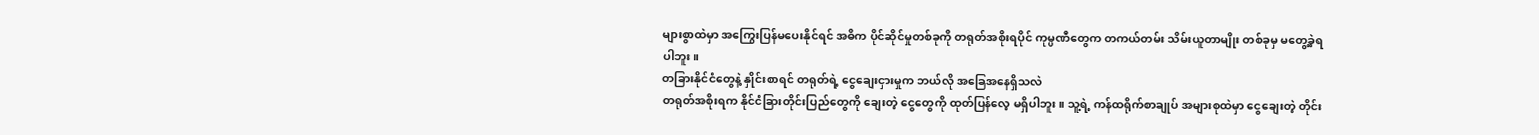များစွာထဲမှာ အကြွေးပြန်မပေးနိုင်ရင် အဓိက ပိုင်ဆိုင်မှုတစ်ခုကို တရုတ်အစိုးရပိုင် ကုမ္ပဏီတွေက တကယ်တမ်း သိမ်းယူတာမျိုး တစ်ခုမှ မတွေ့ခဲ့ရပါဘူး။
တခြားနိုင်ငံတွေနဲ့ နှိုင်းစာရင် တရုတ်ရဲ့ ငွေချေးငှားမှုက ဘယ်လို အခြေအနေရှိသလဲ
တရုတ်အစိုးရက နိုင်ငံခြားတိုင်းပြည်တွေကို ချေးတဲ့ ငွေတွေကို ထုတ်ပြန်လေ့ မရှိပါဘူး။ သူ့ရဲ့ ကန်ထရိုက်စာချုပ် အများစုထဲမှာ ငွေချေးတဲ့ တိုင်း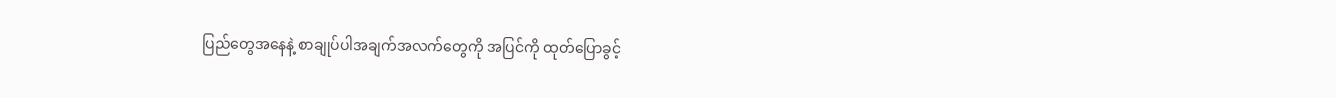ပြည်တွေအနေနဲ့ စာချုပ်ပါအချက်အလက်တွေကို အပြင်ကို ထုတ်ပြောခွင့်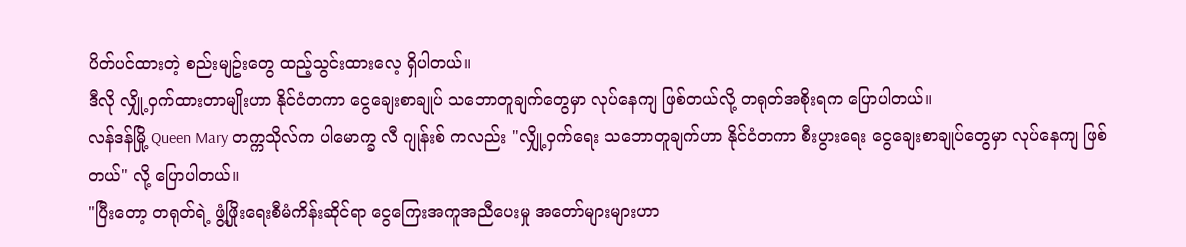ပိတ်ပင်ထားတဲ့ စည်းမျဥ်းတွေ ထည့်သွင်းထားလေ့ ရှိပါတယ်။
ဒီလို လျှို့ဝှက်ထားတာမျိုးဟာ နိုင်ငံတကာ ငွေချေးစာချုပ် သဘောတူချက်တွေမှာ လုပ်နေကျ ဖြစ်တယ်လို့ တရုတ်အစိုးရက ပြောပါတယ်။
လန်ဒန်မြို့ Queen Mary တက္ကသိုလ်က ပါမောက္ခ လီ ဂျုန်းစ် ကလည်း "လျှို့ဝှက်ရေး သဘောတူချက်ဟာ နိုင်ငံတကာ စီးပွားရေး ငွေချေးစာချုပ်တွေမှာ လုပ်နေကျ ဖြစ်တယ်" လို့ ပြောပါတယ်။
"ပြီးတော့ တရုတ်ရဲ့ ဖွံ့ဖြိုးရေးစီမံကိန်းဆိုင်ရာ ငွေကြေးအကူအညီပေးမှု အတော်များများဟာ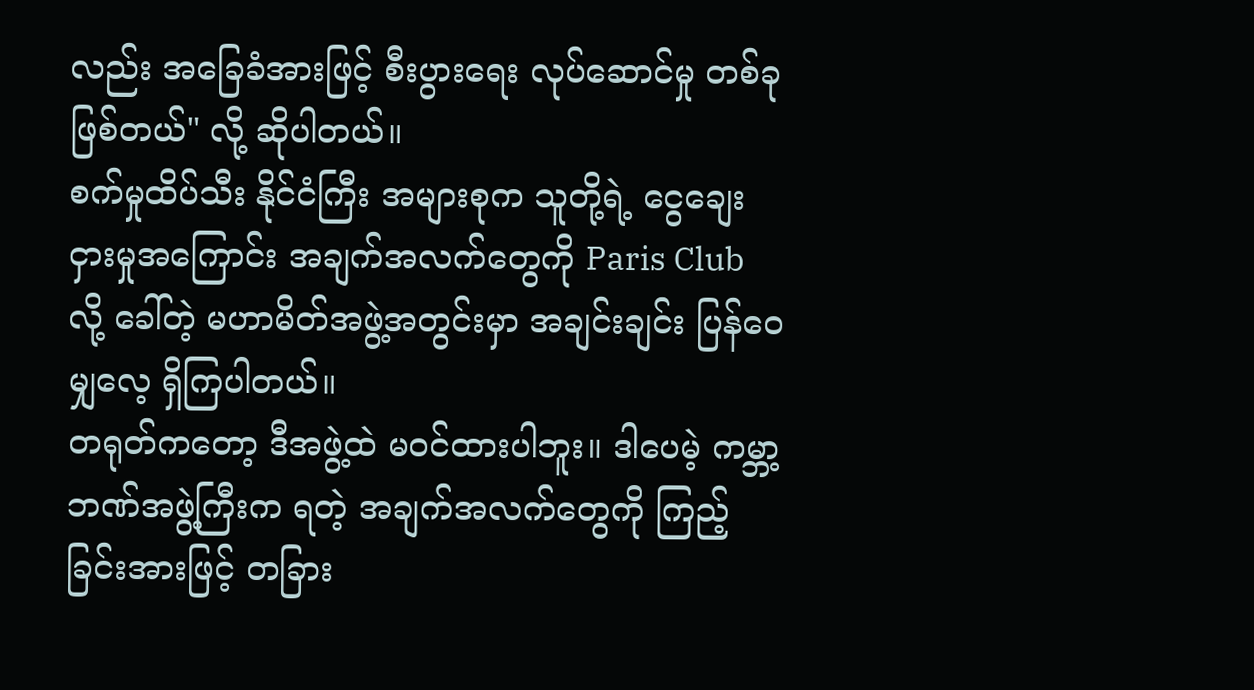လည်း အခြေခံအားဖြင့် စီးပွားရေး လုပ်ဆောင်မှု တစ်ခု ဖြစ်တယ်" လို့ ဆိုပါတယ်။
စက်မှုထိပ်သီး နိုင်ငံကြီး အများစုက သူတို့ရဲ့ ငွေချေးငှားမှုအကြောင်း အချက်အလက်တွေကို Paris Club လို့ ခေါ်တဲ့ မဟာမိတ်အဖွဲ့အတွင်းမှာ အချင်းချင်း ပြန်ဝေမျှလေ့ ရှိကြပါတယ်။
တရုတ်ကတော့ ဒီအဖွဲ့ထဲ မဝင်ထားပါဘူး။ ဒါပေမဲ့ ကမ္ဘာ့ဘဏ်အဖွဲ့ကြီးက ရတဲ့ အချက်အလက်တွေကို ကြည့်ခြင်းအားဖြင့် တခြား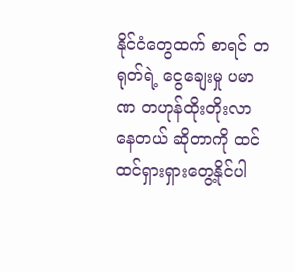နိုင်ငံတွေထက် စာရင် တရုတ်ရဲ့ ငွေချေးမှု ပမာဏ တဟုန်ထိုးတိုးလာနေတယ် ဆိုတာကို ထင်ထင်ရှားရှားတွေ့နိုင်ပါ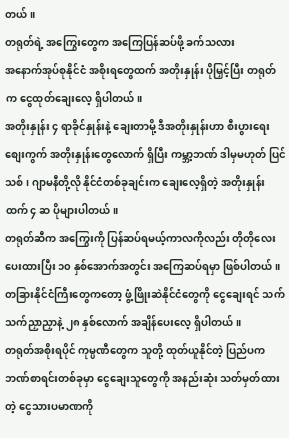တယ်။
တရုတ်ရဲ့ အကြွေးတွေက အကြေပြန်ဆပ်ဖို့ ခက်သလား
အနောက်အုပ်စုနိုင်ငံ အစိုးရတွေထက် အတိုးနှုန်း ပိုမြှင့်ပြီး တရုတ်က ငွေထုတ်ချေးလေ့ ရှိပါတယ်။
အတိုးနှုန်း ၄ ရာခိုင်နှုန်းနဲ့ ချေးတာမို့ ဒီအတိုးနှုန်းဟာ စီးပွားရေးစျေးကွက် အတိုးနှုန်းတွေလောက် ရှိပြီး ကမ္ဘာ့ဘဏ် ဒါမှမဟုတ် ပြင်သစ်၊ ဂျာမနီတို့လို နိုင်ငံတစ်ခုချင်းက ချေးလေ့ရှိတဲ့ အတိုးနှုန်းထက် ၄ ဆ ပိုများပါတယ်။
တရုတ်ဆီက အကြွေးကို ပြန်ဆပ်ရမယ့်ကာလကိုလည်း တိုတိုလေး ပေးထားပြီး ၁၀ နှစ်အောက်အတွင်း အကြေဆပ်ရမှာ ဖြစ်ပါတယ်။ တခြားနိုင်ငံကြီးတွေကတော့ ဖွံ့ဖြိုးဆဲနိုင်ငံတွေကို ငွေချေးရင် သက်သက်ညှာညှာနဲ့ ၂၈ နှစ်လောက် အချိန်ပေးလေ့ ရှိပါတယ်။
တရုတ်အစိုးရပိုင် ကုမ္ပဏီတွေက သူတို့ ထုတ်ယူနိုင်တဲ့ ပြည်ပက ဘဏ်စာရင်းတစ်ခုမှာ ငွေချေးသူတွေကို အနည်းဆုံး သတ်မှတ်ထားတဲ့ ငွေသားပမာဏကို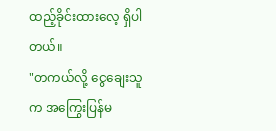ထည့်ခိုင်းထားလေ့ ရှိပါတယ်။
"တကယ်လို့ ငွေချေးသူက အကြွေးပြန်မ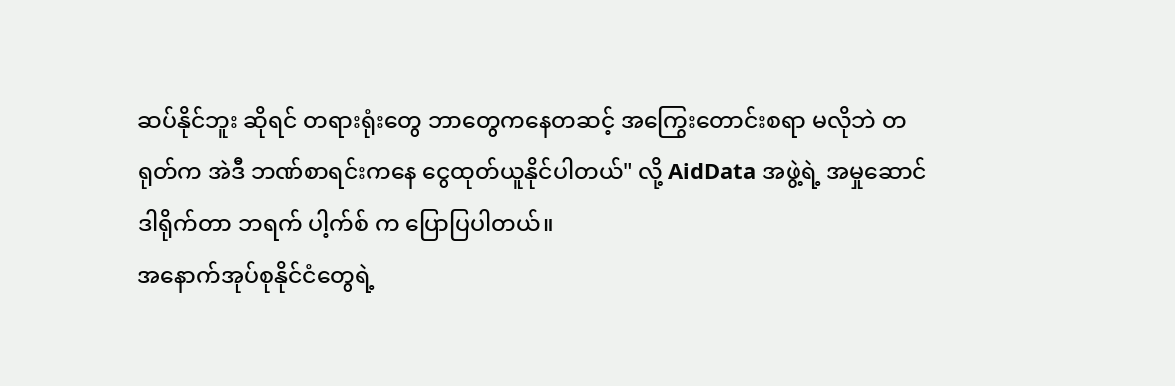ဆပ်နိုင်ဘူး ဆိုရင် တရားရုံးတွေ ဘာတွေကနေတဆင့် အကြွေးတောင်းစရာ မလိုဘဲ တရုတ်က အဲဒီ ဘဏ်စာရင်းကနေ ငွေထုတ်ယူနိုင်ပါတယ်" လို့ AidData အဖွဲ့ရဲ့ အမှုဆောင် ဒါရိုက်တာ ဘရက် ပါ့က်စ် က ပြောပြပါတယ်။
အနောက်အုပ်စုနိုင်ငံတွေရဲ့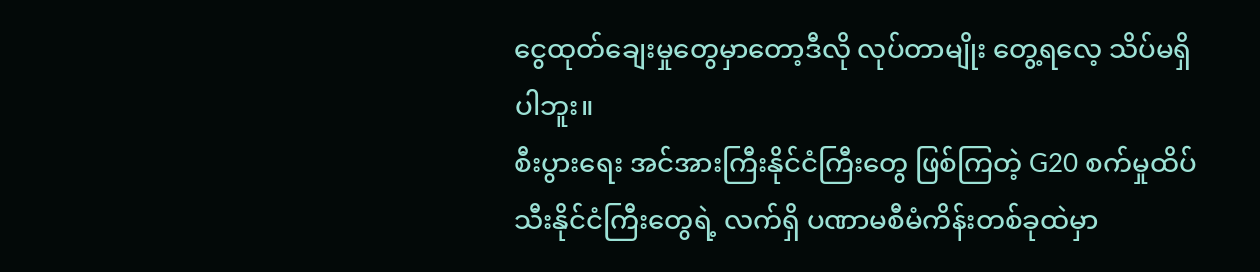ငွေထုတ်ချေးမှုတွေမှာတော့ဒီလို လုပ်တာမျိုး တွေ့ရလေ့ သိပ်မရှိပါဘူး။
စီးပွားရေး အင်အားကြီးနိုင်ငံကြီးတွေ ဖြစ်ကြတဲ့ G20 စက်မှုထိပ်သီးနိုင်ငံကြီးတွေရဲ့ လက်ရှိ ပဏာမစီမံကိန်းတစ်ခုထဲမှာ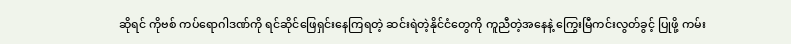ဆိုရင် ကိုဗစ် ကပ်ရောဂါဒဏ်ကို ရင်ဆိုင်ဖြေရှင်းနေကြရတဲ့ ဆင်းရဲတဲ့နိုင်ငံတွေကို ကူညီတဲ့အနေနဲ့ ကြွေးမြီကင်းလွတ်ခွင့် ပြုဖို့ ကမ်း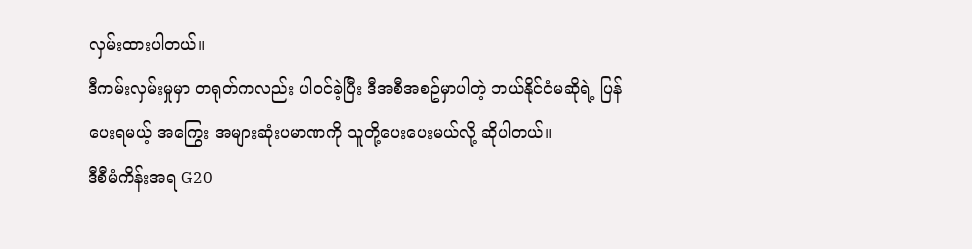လှမ်းထားပါတယ်။
ဒီကမ်းလှမ်းမှုမှာ တရုတ်ကလည်း ပါဝင်ခဲ့ပြီး ဒီအစီအစဥ်မှာပါတဲ့ ဘယ်နိုင်ငံမဆိုရဲ့ ပြန်ပေးရမယ့် အကြွေး အများဆုံးပမာဏကို သူတို့ပေးပေးမယ်လို့ ဆိုပါတယ်။
ဒီစီမံကိန်းအရ G20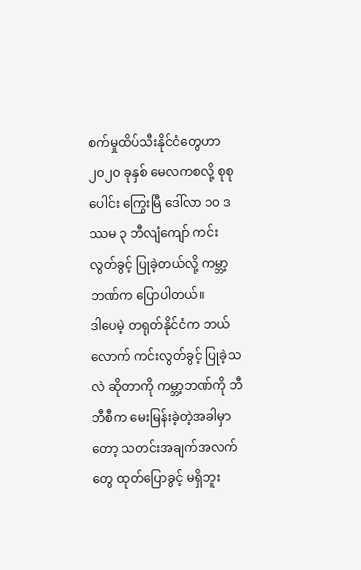စက်မှုထိပ်သီးနိုင်ငံတွေဟာ ၂၀၂၀ ခုနှစ် မေလကစလို့ စုစုပေါင်း ကြွေးမြီ ဒေါ်လာ ၁၀ ဒဿမ ၃ ဘီလျံကျော် ကင်းလွတ်ခွင့် ပြုခဲ့တယ်လို့ ကမ္ဘာ့ဘဏ်က ပြောပါတယ်။
ဒါပေမဲ့ တရုတ်နိုင်ငံက ဘယ်လောက် ကင်းလွတ်ခွင့် ပြုခဲ့သလဲ ဆိုတာကို ကမ္ဘာ့ဘဏ်ကို ဘီဘီစီက မေးမြန်းခဲ့တဲ့အခါမှာတော့ သတင်းအချက်အလက်တွေ ထုတ်ပြောခွင့် မရှိဘူး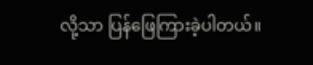လို့သာ ပြန်ဖြေကြားခဲ့ပါတယ်။